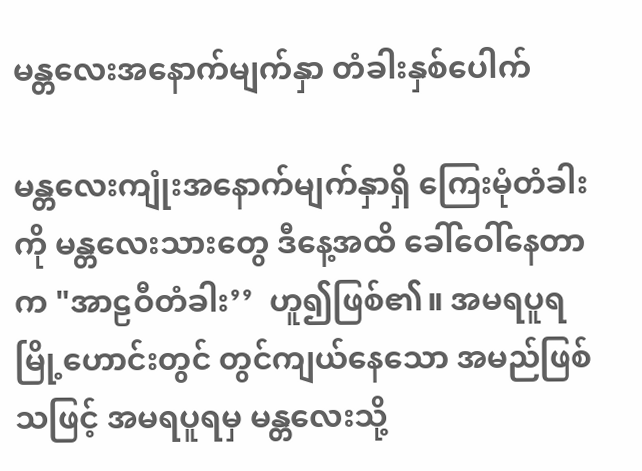မန္တလေးအနောက်မျက်နှာ တံခါးနှစ်ပေါက်

မန္တလေးကျုံးအနောက်မျက်နှာရှိ ကြေးမုံတံခါးကို မန္တလေးသားတွေ ဒီနေ့အထိ ခေါ်ဝေါ်နေတာက "အာဠဝီတံခါး’’  ဟူ၍ဖြစ်၏။ အမရပူရမြို့ဟောင်းတွင် တွင်ကျယ်နေသော အမည်ဖြစ်သဖြင့် အမရပူရမှ မန္တလေးသို့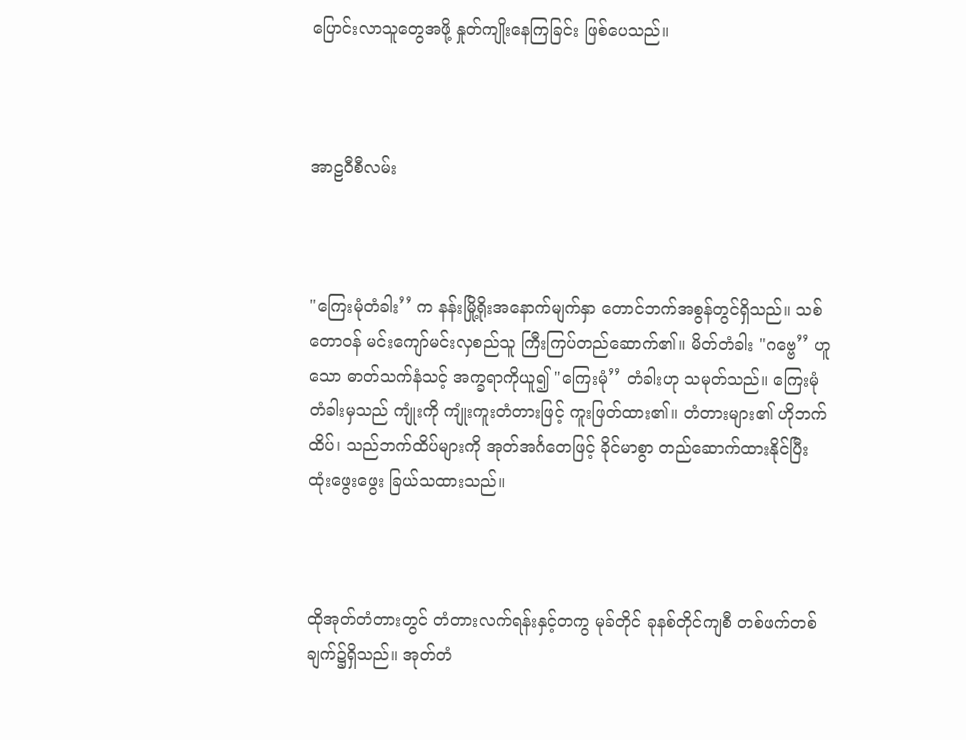ပြောင်းလာသူတွေအဖို့ နှုတ်ကျိုးနေကြခြင်း ဖြစ်ပေသည်။



အာဠဝီစီလမ်း



"ကြေးမုံတံခါး’’ က နန်းမြို့ရိုးအနောက်မျက်နှာ တောင်ဘက်အစွန်တွင်ရှိသည်။ သစ်တောဝန် မင်းကျော်မင်းလှစည်သူ ကြီးကြပ်တည်ဆောက်၏။ မိတ်တံခါး "ဂဗ္ဗေ’’ ဟူသော ဓာတ်သက်နံသင့် အက္ခရာကိုယူ၍ "ကြေးမုံ’’ တံခါးဟု သမုတ်သည်။ ကြေးမုံတံခါးမှသည် ကျုံးကို ကျုံးကူးတံတားဖြင့် ကူးဖြတ်ထား၏။ တံတားများ၏ ဟိုဘက်ထိပ်၊ သည်ဘက်ထိပ်များကို အုတ်အင်္ဂတေဖြင့် ခိုင်မာစွာ တည်ဆောက်ထားနိုင်ပြီး ထုံးဖွေးဖွေး ခြယ်သထားသည်။



ထိုအုတ်တံတားတွင် တံတားလက်ရန်းနှင့်တကွ မုခ်တိုင် ခုနစ်တိုင်ကျစီ တစ်ဖက်တစ်ချက်၌ရှိသည်။ အုတ်တံ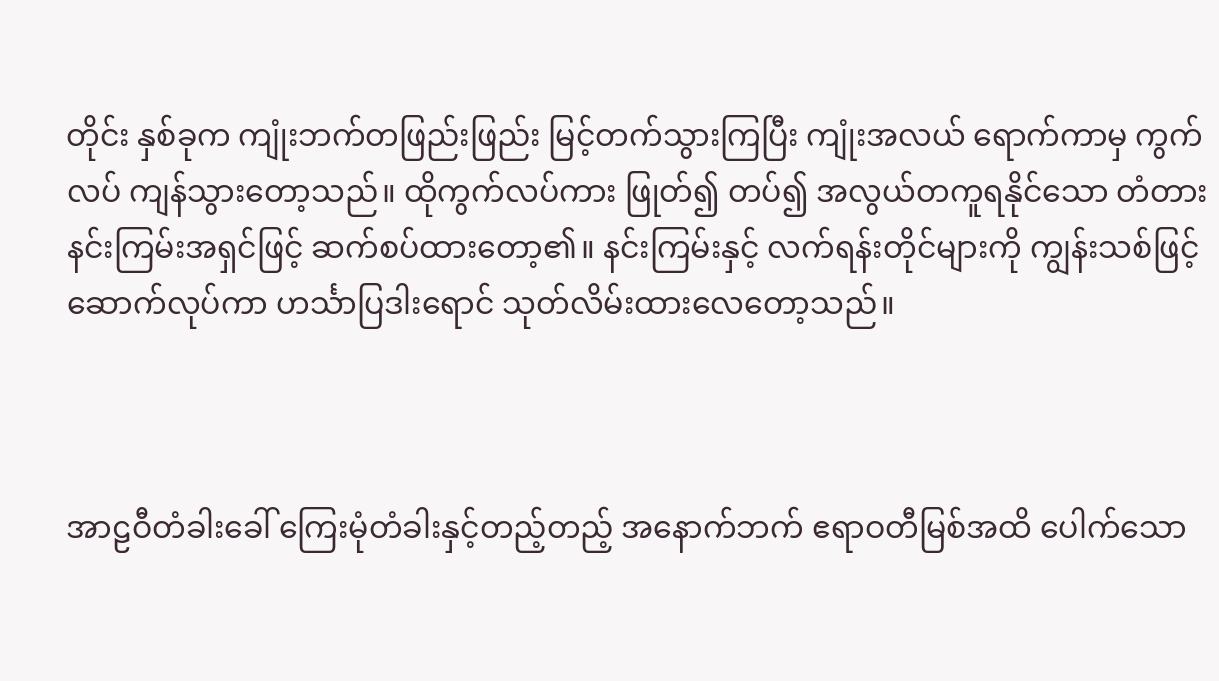တိုင်း နှစ်ခုက ကျုံးဘက်တဖြည်းဖြည်း မြင့်တက်သွားကြပြီး ကျုံးအလယ် ရောက်ကာမှ ကွက်လပ် ကျန်သွားတော့သည်။ ထိုကွက်လပ်ကား ဖြုတ်၍ တပ်၍ အလွယ်တကူရနိုင်သော တံတားနင်းကြမ်းအရှင်ဖြင့် ဆက်စပ်ထားတော့၏။ နင်းကြမ်းနှင့် လက်ရန်းတိုင်များကို ကျွန်းသစ်ဖြင့် ဆောက်လုပ်ကာ ဟင်္သာပြဒါးရောင် သုတ်လိမ်းထားလေတော့သည်။



အာဠဝီတံခါးခေါ် ကြေးမုံတံခါးနှင့်တည့်တည့် အနောက်ဘက် ဧရာဝတီမြစ်အထိ ပေါက်သော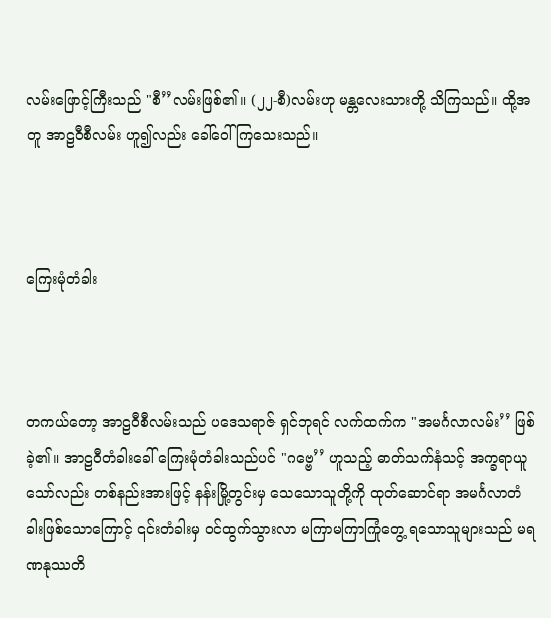လမ်းဖြောင့်ကြီးသည် "စီ’’လမ်းဖြစ်၏။ (၂၂-စီ)လမ်းဟု မန္တလေးသားတို့ သိကြသည်။ ထို့အတူ အာဠဝီစီလမ်း ဟူ၍လည်း ခေါ်ဝေါ်ကြသေးသည်။



ကြေးမုံတံခါး



တကယ်တော့ အာဠဝီစီလမ်းသည် ပဒေသရာဇ် ရှင်ဘုရင် လက်ထက်က "အမင်္ဂလာလမ်း’’ ဖြစ်ခဲ့၏။ အာဠဝီတံခါးခေါ် ကြေးမုံတံခါးသည်ပင် "ဂဗ္ဗေ’’ ဟူသည့် ဓာတ်သက်နံသင့် အက္ခရာယူသော်လည်း တစ်နည်းအားဖြင့် နန်းမြို့တွင်းမှ သေသောသူတို့ကို ထုတ်ဆောင်ရာ အမင်္ဂလာတံခါးဖြစ်သောကြောင့် ၎င်းတံခါးမှ ဝင်ထွက်သွားလာ မကြာမကြာကြုံတွေ့ ရသောသူများသည် မရဏနုဿတိ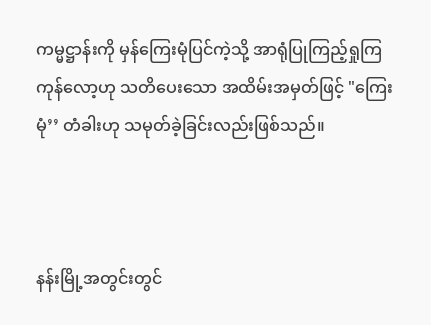ကမ္မဋ္ဌာန်းကို မှန်ကြေးမုံပြင်ကဲ့သို့ အာရုံပြုကြည့်ရှုကြကုန်လော့ဟု သတိပေးသော အထိမ်းအမှတ်ဖြင့် "ကြေးမုံ’’ တံခါးဟု သမုတ်ခဲ့ခြင်းလည်းဖြစ်သည်။



နန်းမြို့အတွင်းတွင်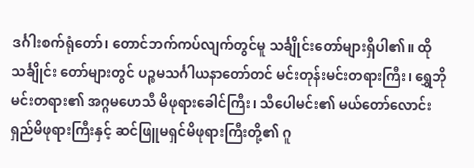ဒင်္ဂါးစက်ရုံတော်၊ တောင်ဘက်ကပ်လျက်တွင်မူ သင်္ချိုင်းတော်များရှိပါ၏။ ထိုသင်္ချိုင်း တော်များတွင် ပဉ္စမသင်္ဂါယနာတော်တင် မင်းတုန်းမင်းတရားကြီး၊ ရွှေဘိုမင်းတရား၏ အဂ္ဂမဟေသီ မိဖုရားခေါင်ကြီး၊ သီပေါမင်း၏ မယ်တော်လောင်းရှည်မိဖုရားကြီးနှင့် ဆင်ဖြူမရှင်မိဖုရားကြီးတို့၏ ဂူ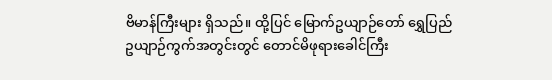ဗိမာန်ကြီးများ ရှိသည်။ ထို့ပြင် မြောက်ဥယျာဉ်တော် ရွှေပြည်ဥယျာဉ်ကွက်အတွင်းတွင် တောင်မိဖုရားခေါင်ကြီး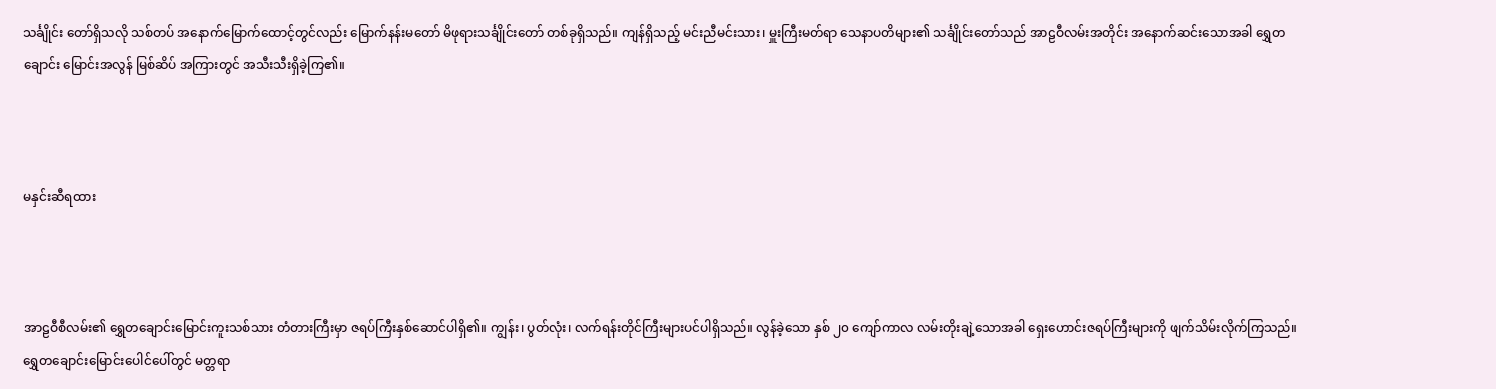သင်္ချိုင်း တော်ရှိသလို သစ်တပ် အနောက်မြောက်ထောင့်တွင်လည်း မြောက်နန်းမတော် မိဖုရားသင်္ချိုင်းတော် တစ်ခုရှိသည်။ ကျန်ရှိသည့် မင်းညီမင်းသား၊ မှူးကြီးမတ်ရာ သေနာပတိများ၏ သင်္ချိုင်းတော်သည် အာဠဝီလမ်းအတိုင်း အနောက်ဆင်းသောအခါ ရွှေတချောင်း မြောင်းအလွန် မြစ်ဆိပ် အကြားတွင် အသီးသီးရှိခဲ့ကြ၏။



မနှင်းဆီရထား



အာဠဝီစီလမ်း၏ ရွှေတချောင်းမြောင်းကူးသစ်သား တံတားကြီးမှာ ဇရပ်ကြီးနှစ်ဆောင်ပါရှိ၏။ ကျွန်း၊ ပွတ်လုံး၊ လက်ရန်းတိုင်ကြီးများပင်ပါရှိသည်။ လွန်ခဲ့သော နှစ် ၂၀ ကျော်ကာလ လမ်းတိုးချဲ့သောအခါ ရှေးဟောင်းဇရပ်ကြီးများကို ဖျက်သိမ်းလိုက်ကြသည်။ ရွှေတချောင်းမြောင်းပေါင်ပေါ်တွင် မတ္တရာ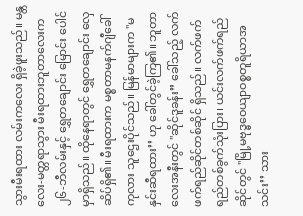သွားမီးရထား လမ်းကလေး ရှိခဲ့ဖူးသည်။ မန္တလေး-မတ္တရာသွား မီးရထားဘူတာလေးက ၂၆-ဘီလမ်းနှင့် ရွှေတချောင်း မြောင်း ပေါင်မှာရှိသည်။ ထိုနေရာတွင် ရွှေတချောင်း လှေဆိပ်ရှိ၏။ မီးရထားက မစ္စတာမနက်ဂျီခေါ် ကုလား သူဌေးပိုင်သည်။ မြန်မာများက "မနှင်းဆီရထား’’ ဟု ခေါ်တွင်ခဲ့ကြ၏။ ဘူတာလေးအနီးတွင် "ဆိုင်ဒူခန်း’’ ခေါ်သည့် လက်ဖက်ရည်ဆိုင်တစ်ဆိုင် ရှိသည်။ လက်ဖက်ရည်တစ်ခွက်သုံးပြား၊ ယင်းလက်ဖက်ရည်ဆိုင်တွင် "မြို့မဗုဒ္ဓဝေယျာဝစ္စတူရိယာအသင်း’’ သား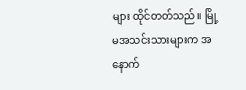များ ထိုင်တတ်သည်။ မြို့မအသင်းသားများက အနောက်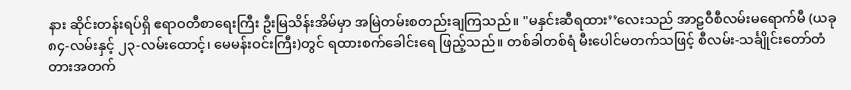နား ဆိုင်းတန်းရပ်ရှိ ဧရာဝတီစာရေးကြီး ဦးမြသိန်းအိမ်မှာ အမြဲတမ်းစတည်းချကြသည်။ "မနှင်းဆီရထား’’လေးသည် အာဠဝီစီလမ်းမရောက်မီ (ယခု ၈၄-လမ်းနှင့် ၂၃-လမ်းထောင့်၊ မေမန်းဝင်းကြီး)တွင် ရထားစက်ခေါင်းရေ ဖြည့်သည်။ တစ်ခါတစ်ရံ မီးပေါင်မတက်သဖြင့် စီလမ်း-သင်္ချိုင်းတော်တံတားအတက်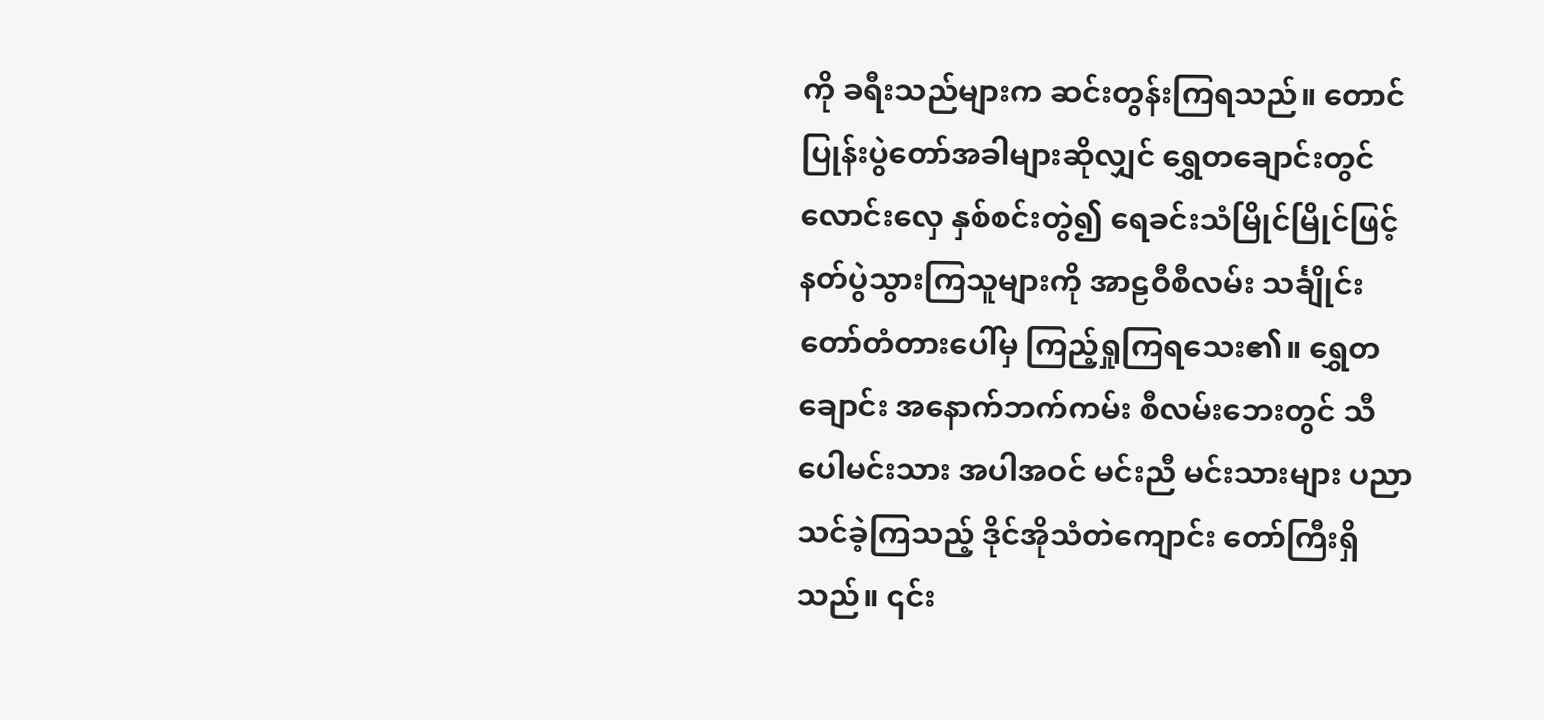ကို ခရီးသည်များက ဆင်းတွန်းကြရသည်။ တောင်ပြုန်းပွဲတော်အခါများဆိုလျှင် ရွှေတချောင်းတွင် လောင်းလှေ နှစ်စင်းတွဲ၍ ရေခင်းသံမြိုင်မြိုင်ဖြင့် နတ်ပွဲသွားကြသူများကို အာဠဝီစီလမ်း သင်္ချိုင်းတော်တံတားပေါ်မှ ကြည့်ရှုကြရသေး၏။ ရွှေတချောင်း အနောက်ဘက်ကမ်း စီလမ်းဘေးတွင် သီပေါမင်းသား အပါအဝင် မင်းညီ မင်းသားများ ပညာသင်ခဲ့ကြသည့် ဒိုင်အိုသံတဲကျောင်း တော်ကြီးရှိသည်။ ၎င်း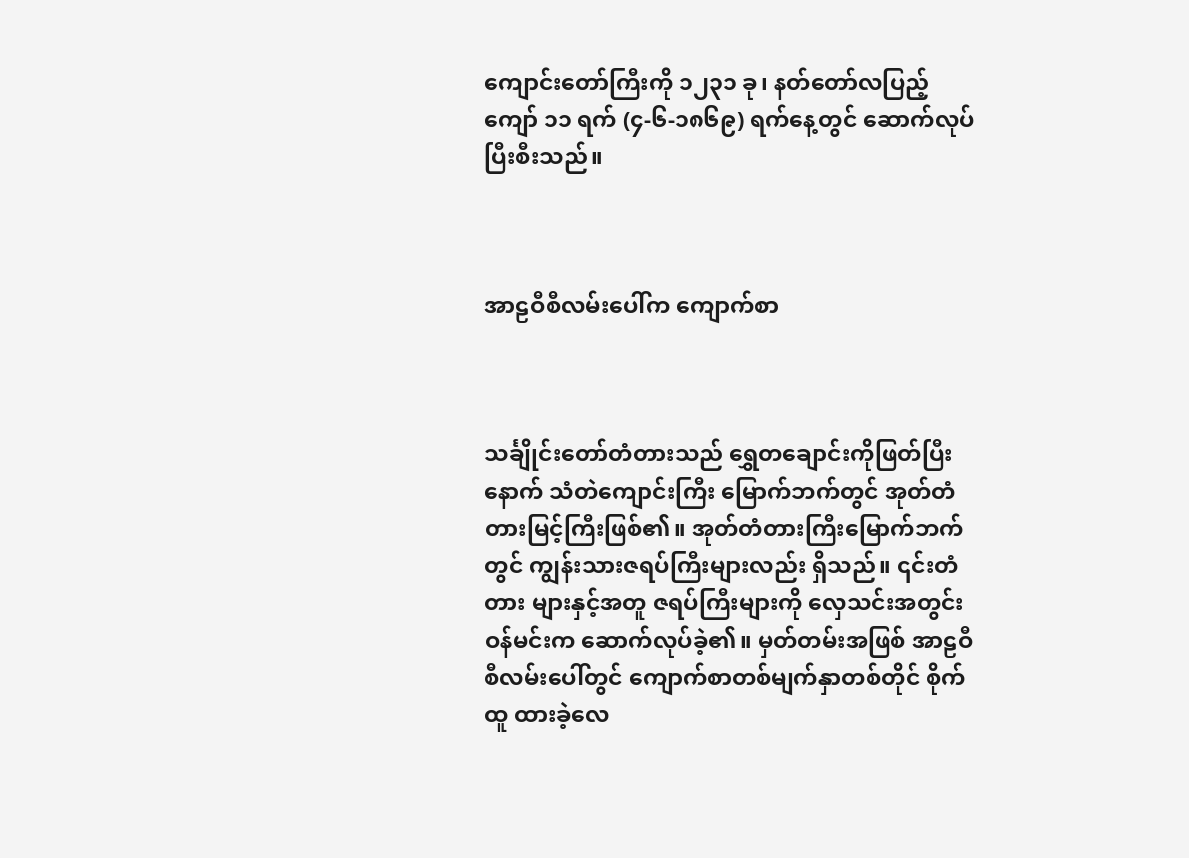ကျောင်းတော်ကြီးကို ၁၂၃၁ ခု၊ နတ်တော်လပြည့်ကျော် ၁၁ ရက် (၄-၆-၁၈၆၉) ရက်နေ့တွင် ဆောက်လုပ်ပြီးစီးသည်။



အာဠဝီစီလမ်းပေါ်က ကျောက်စာ



သင်္ချိုင်းတော်တံတားသည် ရွှေတချောင်းကိုဖြတ်ပြီးနောက် သံတဲကျောင်းကြီး မြောက်ဘက်တွင် အုတ်တံတားမြင့်ကြီးဖြစ်၏။ အုတ်တံတားကြီးမြောက်ဘက်တွင် ကျွန်းသားဇရပ်ကြီးများလည်း ရှိသည်။ ၎င်းတံတား များနှင့်အတူ ဇရပ်ကြီးများကို လှေသင်းအတွင်းဝန်မင်းက ဆောက်လုပ်ခဲ့၏။ မှတ်တမ်းအဖြစ် အာဠဝီစီလမ်းပေါ်တွင် ကျောက်စာတစ်မျက်နှာတစ်တိုင် စိုက်ထူ ထားခဲ့လေ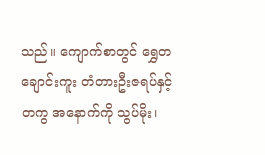သည်။ ကျောက်စာတွင် ရွှေတချောင်းကူး တံတားဦးဇရပ်နှင့်တကွ အနောက်ကို သွပ်မိုး၊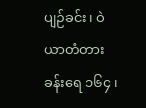ပျဉ်ခင်း၊ ဝဲယာတံတားခန်းရေ ၁၆၄ ၊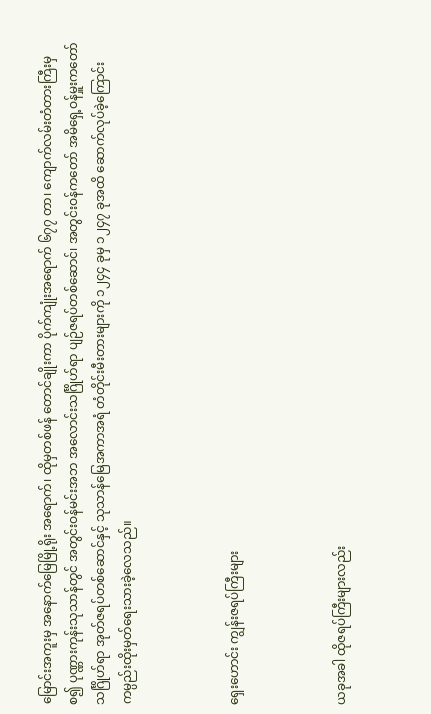မြောင်းအကူးမှ အနောက်မြေမြို့ရိုး အရောက်၊ ထိုမှတစ်ဖန် တောင်ချိုးကာ ပိုက်ကျုံးအရောက် ၆၇၇ တာ၊ ကျောက်လမ်းတံတားကြီးမှစ၍ ပုဏ္ဏားကုန်းသုသာန်တွင် အတွင်းဝန်မင်းအဘ အလောင်းသင်္ဂြိုဟ်ရာ ပျဉ်ဇရပ်တစ်ဆောင်၊ အတွင်းဝန်ကတော် အမိရှေ့ဝန်မှူးကတော် သင်္ဂြိုဟ်ရာ အုတ်ဇရပ်တစ်ဆောင်နှင့် သုသာန်မြေအကာအရံ တံတိုင်းမီးတားများကို ၁၂၄၄ ခုမှ ၁၂၄၇ ခုအထိ ဆောက်လုပ်ခဲ့ကြောင်း ကမ္ပည်းထိုးမှတ်ရေးသားခဲ့လေသည်။



ရှေးဟောင်း ကျွန်းဇရပ်ကြီးများ



ယခုအခါ ထိုဇရပ်ကြီးများလည်း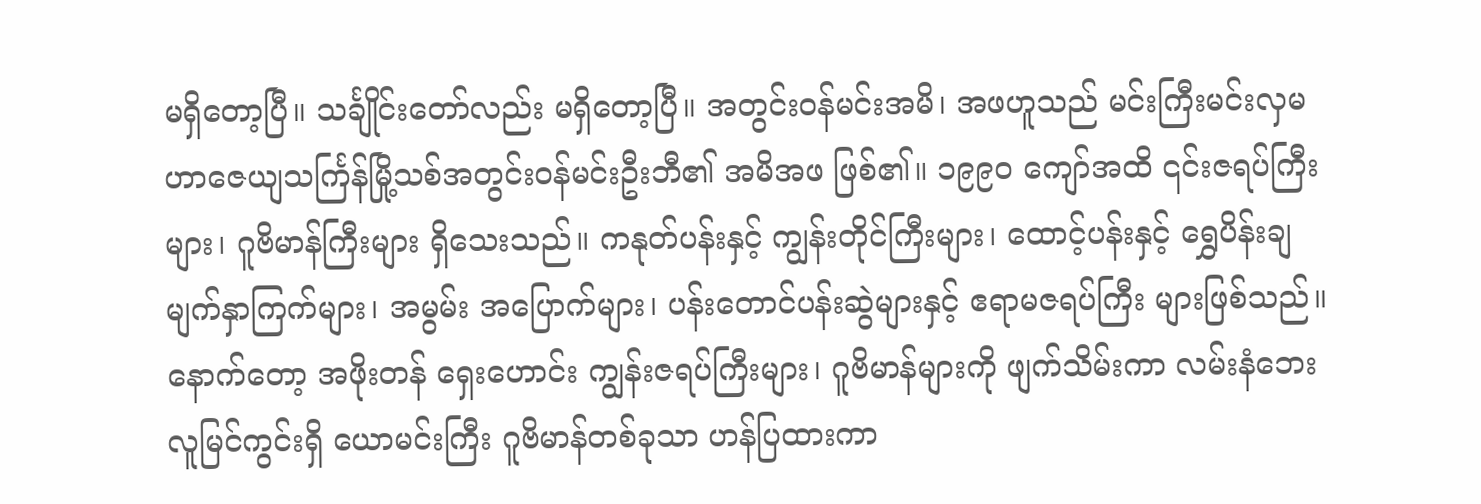မရှိတော့ပြီ။ သင်္ချိုင်းတော်လည်း မရှိတော့ပြီ။ အတွင်းဝန်မင်းအမိ၊ အဖဟူသည် မင်းကြီးမင်းလှမဟာဇေယျသင်္ကြန်မြို့သစ်အတွင်းဝန်မင်းဦးဘီ၏ အမိအဖ ဖြစ်၏။ ၁၉၉၀ ကျော်အထိ ၎င်းဇရပ်ကြီးများ၊ ဂူဗိမာန်ကြီးများ ရှိသေးသည်။ ကနုတ်ပန်းနှင့် ကျွန်းတိုင်ကြီးများ၊ ထောင့်ပန်းနှင့် ရွှေပိန်းချ မျက်နှာကြက်များ၊ အမွမ်း အပြောက်များ၊ ပန်းတောင်ပန်းဆွဲများနှင့် ဧရာမဇရပ်ကြီး များဖြစ်သည်။ နောက်တော့ အဖိုးတန် ရှေးဟောင်း ကျွန်းဇရပ်ကြီးများ၊ ဂူဗိမာန်များကို ဖျက်သိမ်းကာ လမ်းနံဘေး လူမြင်ကွင်းရှိ ယောမင်းကြီး ဂူဗိမာန်တစ်ခုသာ ဟန်ပြထားကာ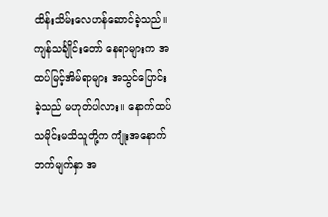ထိန်းသိမ်းလေဟန်ဆောင်ခဲ့သည်။ ကျန်သင်္ချိုင်းတော် နေရာများက အထပ်မြင့်အိမ်ရာများ အသွင်ပြောင်းခဲ့သည် မဟုတ်ပါလား။ နောက်ထပ် သမိုင်းမသိသူတို့က ကျုံးအနောက်ဘက်မျက်နှာ အ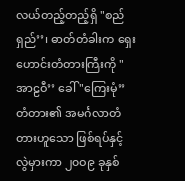လယ်တည့်တည့်ရှိ "စည်ရှည်’’၊ ဓာတ်တံခါးက ရှေးဟောင်းတံတားကြီးကို "အာဠဝီ’’ ခေါ် "ကြေးမုံ’’ တံတား၏ အမင်္ဂလာတံတားဟူသော ဖြစ်ရပ်နှင့် လွဲမှားကာ ၂၀ဝ၉ ခုနှစ်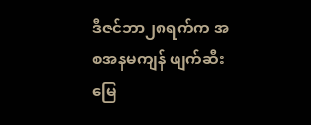ဒီဇင်ဘာ၂၈ရက်က အစအနမကျန် ဖျက်ဆီးမြေ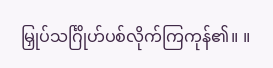မြှုပ်သင်္ဂြိုဟ်ပစ်လိုက်ကြကုန်၏။ ။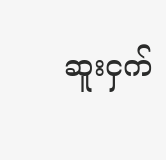ဆူးငှက်